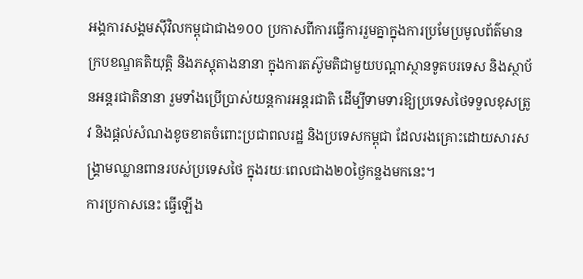អង្គការសង្គមស៊ីវិលកម្ពុជាជាង១០០ ប្រកាសពីការធ្វើការរួមគ្នាក្នុងការប្រមែប្រមូលព័ត៌មាន ក្របខណ្ឌគតិយុត្តិ និងភស្តុតាងនានា ក្នុងការតស៊ូមតិជាមួយបណ្តាស្ថានទូតបរទេស និងស្ថាប័នអន្តរជាតិនានា រួមទាំងប្រើប្រាស់យន្តការអន្តរជាតិ ដើម្បីទាមទារឱ្យប្រទេសថៃទទួលខុសត្រូវ និងផ្តល់សំណងខូចខាតចំពោះប្រជាពលរដ្ឋ និងប្រទេសកម្ពុជា ដែលរងគ្រោះដោយសារសង្គ្រាមឈ្លានពានរបស់ប្រទេសថៃ ក្នុងរយៈពេលជាង២០ថ្ងៃកន្លងមកនេះ។
ការប្រកាសនេះ ធ្វើឡើង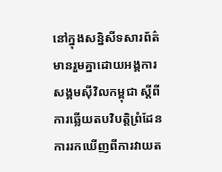នៅក្នុងសន្និសីទសារព័ត៌មានរួមគ្នាដោយអង្គការសង្គមស៊ីវិលកម្ពុជា ស្តីពីការឆ្លើយតបវិបត្តិព្រំដែន ការរកឃើញពីការវាយត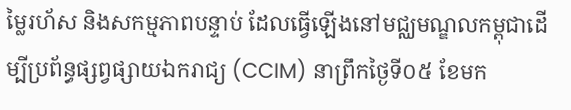ម្លៃរហ័ស និងសកម្មភាពបន្ទាប់ ដែលធ្វើឡើងនៅមជ្ឈមណ្ឌលកម្ពុជាដើម្បីប្រព័ន្ធផ្សព្វផ្សាយឯករាជ្យ (CCIM) នាព្រឹកថ្ងៃទី០៥ ខែមក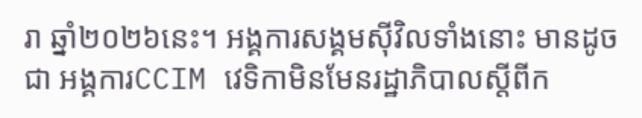រា ឆ្នាំ២០២៦នេះ។ អង្គការសង្គមស៊ីវិលទាំងនោះ មានដូចជា អង្គការCCIM វេទិកាមិនមែនរដ្ឋាភិបាលស្តីពីក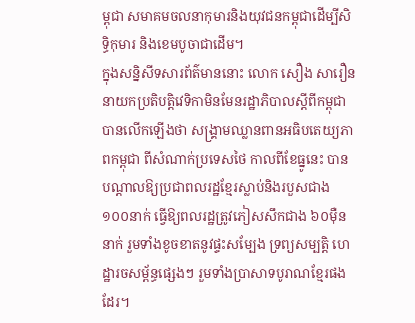ម្ពុជា សមាគមចលនាកុមារនិងយុវជនកម្ពុជាដើម្បីសិទ្ធិកុមារ និងខេមបូចាជាដើម។
ក្នុងសន្និសីទសារព័ត៌មាននោះ លោក សឿង សារឿន នាយកប្រតិបត្តិវេទិកាមិនមែនរដ្ឋាភិបាលស្តីពីកម្ពុជា បានលើកឡើងថា សង្គ្រាមឈ្លានពានអធិបតេយ្យភាពកម្ពុជា ពីសំណាក់ប្រទេសថៃ កាលពីខែធ្នូនេះ បានបណ្តាលឱ្យប្រជាពលរដ្ឋខ្មែរស្លាប់និងរបួសជាង ១០០នាក់ ធ្វើឱ្យពលរដ្ឋត្រូវភៀសសឹកជាង ៦០ម៉ឺននាក់ រួមទាំងខូចខាតនូវផ្ទះសម្បែង ទ្រព្យសម្បត្តិ ហេដ្ឋារចសម្ព័ន្ធផ្សេងៗ រួមទាំងប្រាសាទបូរាណខ្មែរផងដែរ។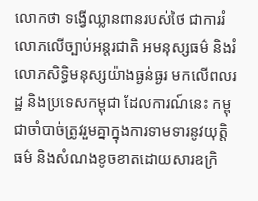លោកថា ទង្វើឈ្លានពានរបស់ថៃ ជាការរំលោភលើច្បាប់អន្តរជាតិ អមនុស្សធម៌ និងរំលោភសិទ្ធិមនុស្សយ៉ាងធ្ងន់ធ្ងរ មកលើពលរដ្ឋ និងប្រទេសកម្ពុជា ដែលការណ៍នេះ កម្ពុជាចាំបាច់ត្រូវរួមគ្នាក្នុងការទាមទារនូវយុត្តិធម៌ និងសំណងខូចខាតដោយសារឧក្រិ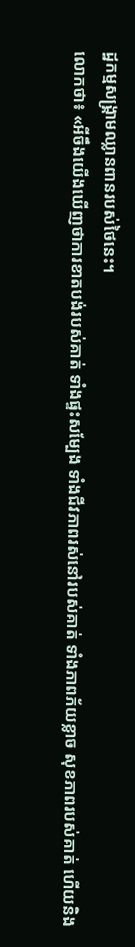ដ្ឋកម្មសង្គ្រាមឈ្លានពានរបស់ថៃនេះ។
លោកថា៖ «អីចឹងយើងឃើញថាការខាតបង់របស់គាត់ ទាំងផ្ទះសម្បែង ទាំងជីវភាពរស់នៅរបស់គាត់ ទាំងភាពភ័យខ្លាច សុខភាពរបស់គាត់ ហើយនិង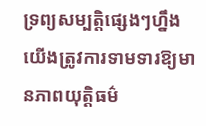ទ្រព្យសម្បត្តិផ្សេងៗហ្នឹង យើងត្រូវការទាមទារឱ្យមានភាពយុត្តិធម៌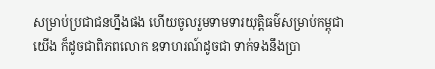សម្រាប់ប្រជាជនហ្នឹងផង ហើយចូលរួមទាមទារយុត្តិធម៌សម្រាប់កម្ពុជាយើង ក៏ដូចជាពិភពលោក ឧទាហរណ៍ដូចជា ទាក់ទងនឹងប្រា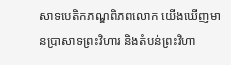សាទបេតិកភណ្ឌពិភពលោក យើងឃើញមានប្រាសាទព្រះវិហារ និងតំបន់ព្រះវិហា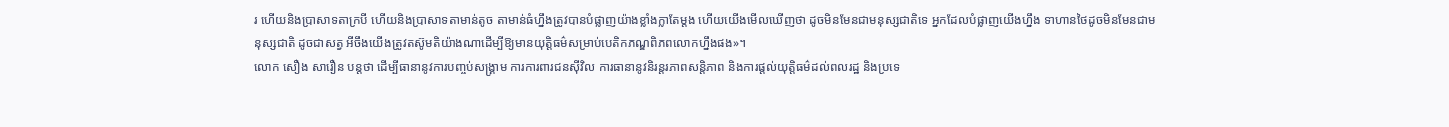រ ហើយនិងប្រាសាទតាក្របី ហើយនិងប្រាសាទតាមាន់តូច តាមាន់ធំហ្នឹងត្រូវបានបំផ្លាញយ៉ាងខ្លាំងក្លាតែម្តង ហើយយើងមើលឃើញថា ដូចមិនមែនជាមនុស្សជាតិទេ អ្នកដែលបំផ្លាញយើងហ្នឹង ទាហានថៃដូចមិនមែនជាមនុស្សជាតិ ដូចជាសត្វ អីចឹងយើងត្រូវតស៊ូមតិយ៉ាងណាដើម្បីឱ្យមានយុត្តិធម៌សម្រាប់បេតិកភណ្ឌពិភពលោកហ្នឹងផង»។
លោក សឿង សារឿន បន្តថា ដើម្បីធានានូវការបញ្ចប់សង្គ្រាម ការការពារជនស៊ីវិល ការធានានូវនិរន្តរភាពសន្តិភាព និងការផ្តល់យុត្តិធម៌ដល់ពលរដ្ឋ និងប្រទេ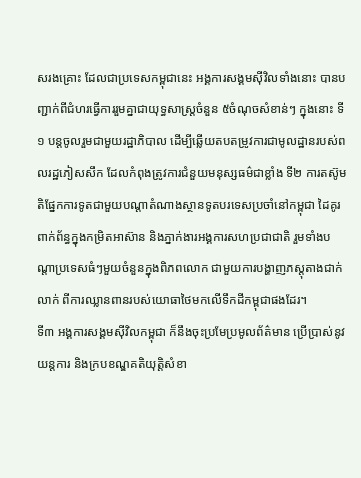សរងគ្រោះ ដែលជាប្រទេសកម្ពុជានេះ អង្គការសង្គមស៊ីវិលទាំងនោះ បានបញ្ជាក់ពីជំហរធ្វើការរួមគ្នាជាយុទ្ធសាស្ត្រចំនួន ៥ចំណុចសំខាន់ៗ ក្នុងនោះ ទី១ បន្តចូលរួមជាមួយរដ្ឋាភិបាល ដើម្បីឆ្លើយតបតម្រូវការជាមូលដ្ឋានរបស់ពលរដ្ឋភៀសសឹក ដែលកំពុងត្រូវការជំនួយមនុស្សធម៌ជាខ្លាំង ទី២ ការតស៊ូមតិផ្នែកការទូតជាមួយបណ្តាតំណាងស្ថានទូតបរទេសប្រចាំនៅកម្ពុជា ដៃគូរពាក់ព័ន្ធក្នុងកម្រិតអាស៊ាន និងភ្នាក់ងារអង្គការសហប្រជាជាតិ រួមទាំងបណ្តាប្រទេសធំៗមួយចំនួនក្នុងពិភពលោក ជាមួយការបង្ហាញភស្តុតាងជាក់លាក់ ពីការឈ្លានពានរបស់យោធាថៃមកលើទឹកដីកម្ពុជាផងដែរ។
ទី៣ អង្គការសង្គមស៊ីវិលកម្ពុជា ក៏នឹងចុះប្រមែប្រមូលព័ត៌មាន ប្រើប្រាស់នូវយន្តការ និងក្របខណ្ឌគតិយុត្តិសំខា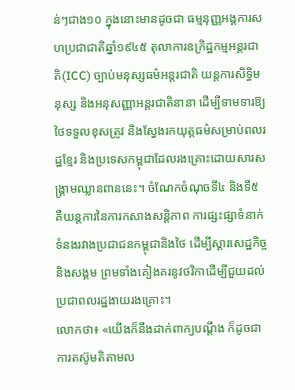ន់ៗជាង១០ ក្នុងនោះមានដូចជា ធម្មនុញ្ញអង្គការសហប្រជាជាតិឆ្នាំ១៩៤៥ តុលាការឧក្រិដ្ឋកម្មអន្តរជាតិ(ICC) ច្បាប់មនុស្សធម៌អន្តរជាតិ យន្តការសិទ្ធិមនុស្ស និងអនុសញ្ញាអន្តរជាតិនានា ដើម្បីទាមទារឱ្យថៃទទួលខុសត្រូវ និងស្វែងរកយុត្តធម៌សម្រាប់ពលរដ្ឋខ្មែរ និងប្រទេសកម្ពុជាដែលរងគ្រោះដោយសារសង្គ្រាមឈ្លានពាននេះ។ ចំណែកចំណុចទី៤ និងទី៥ គឺយន្តការនៃការកសាងសន្តិភាព ការផ្សះផ្សាទំនាក់ទំនងរវាងប្រជាជនកម្ពុជានិងថៃ ដើម្បីស្តារសេដ្ឋកិច្ច និងសង្គម ព្រមទាំងគៀងគរនូវថវិកាដើម្បីជួយដល់ប្រជាពលរដ្ឋងាយរងគ្រោះ។
លោកថា៖ «យើងក៏នឹងដាក់ពាក្យបណ្តឹង ក៏ដូចជាការតស៊ូមតិតាមល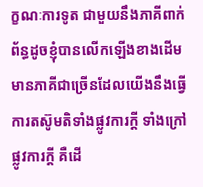ក្ខណៈការទូត ជាមួយនឹងភាគីពាក់ព័ន្ធដូចខ្ញុំបានលើកឡើងខាងដើម មានភាគីជាច្រើនដែលយើងនឹងធ្វើការតស៊ូមតិទាំងផ្លូវការក្តី ទាំងក្រៅផ្លូវការក្តី គឺដើ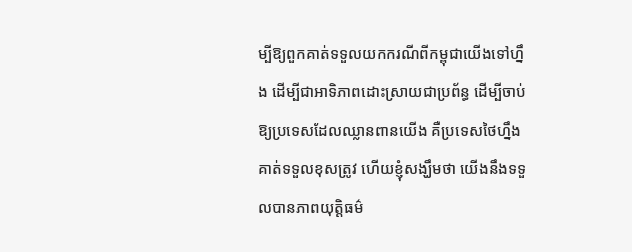ម្បីឱ្យពួកគាត់ទទួលយកករណីពីកម្ពុជាយើងទៅហ្នឹង ដើម្បីជាអាទិភាពដោះស្រាយជាប្រព័ន្ធ ដើម្បីចាប់ឱ្យប្រទេសដែលឈ្លានពានយើង គឺប្រទេសថៃហ្នឹងគាត់ទទួលខុសត្រូវ ហើយខ្ញុំសង្ឃឹមថា យើងនឹងទទួលបានភាពយុត្តិធម៌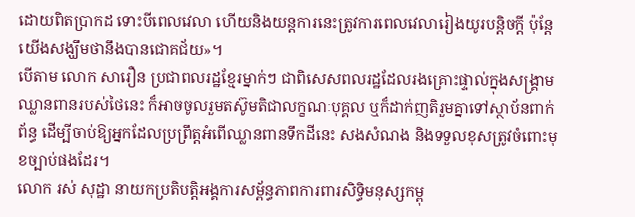ដោយពិតប្រាកដ ទោះបីពេលវេលា ហើយនិងយន្តការនេះត្រូវការពេលវេលារៀងយូរបន្តិចក្តី ប៉ុន្តែយើងសង្ឃឹមថានឹងបានជោគជ័យ»។
បើតាម លោក សារឿន ប្រជាពលរដ្ឋខ្មែរម្នាក់ៗ ជាពិសេសពលរដ្ឋដែលរងគ្រោះផ្ទាល់ក្នុងសង្គ្រាមឈ្លានពានរបស់ថៃនេះ ក៏អាចចូលរួមតស៊ូមតិជាលក្ខណៈបុគ្គល ឬក៏ដាក់ញតិរួមគ្នាទៅស្ថាប័នពាក់ព័ន្ធ ដើម្បីចាប់ឱ្យអ្នកដែលប្រព្រឹត្តអំពើឈ្លានពានទឹកដីនេះ សងសំណង និងទទួលខុសត្រូវចំពោះមុខច្បាប់ផងដែរ។
លោក រស់ សុដ្ឋា នាយកប្រតិបត្តិអង្គការសម្ព័ន្ធភាពការពារសិទ្ធិមនុស្សកម្ពុ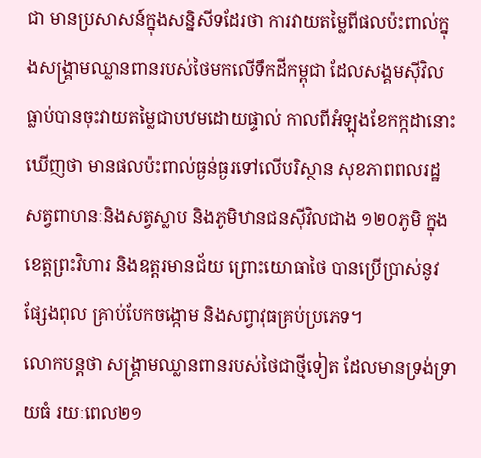ជា មានប្រសាសន៍ក្នុងសន្និសីទដែរថា ការវាយតម្លៃពីផលប៉ះពាល់ក្នុងសង្គ្រាមឈ្លានពានរបស់ថៃមកលើទឹកដីកម្ពុជា ដែលសង្គមស៊ីវិលធ្លាប់បានចុះវាយតម្លៃជាបឋមដោយផ្ទាល់ កាលពីអំឡុងខែកក្កដានោះ ឃើញថា មានផលប៉ះពាល់ធ្ងន់ធ្ងរទៅលើបរិស្ថាន សុខភាពពលរដ្ឋ សត្វពាហនៈនិងសត្វស្លាប និងភូមិឋានជនស៊ីវិលជាង ១២០ភូមិ ក្នុងខេត្តព្រះវិហារ និងឧត្តរមានជ័យ ព្រោះយោធាថៃ បានប្រើប្រាស់នូវផ្សែងពុល គ្រាប់បែកចង្កោម និងសព្វាវុធគ្រប់ប្រភេទ។
លោកបន្តថា សង្គ្រាមឈ្លានពានរបស់ថៃជាថ្មីទៀត ដែលមានទ្រង់ទ្រាយធំ រយៈពេល២១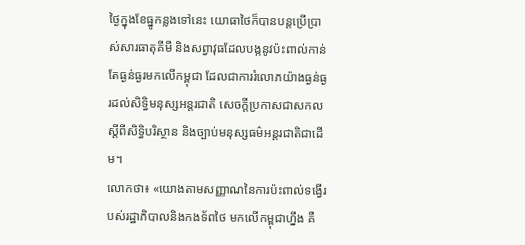ថ្ងៃក្នុងខែធ្នូកន្លងទៅនេះ យោធាថៃក៏បានបន្តប្រើប្រាស់សារធាតុគីមី និងសព្វាវុធដែលបង្កនូវប៉ះពាល់កាន់តែធ្ងន់ធ្ងរមកលើកម្ពុជា ដែលជាការរំលោភយ៉ាងធ្ងន់ធ្ងរដល់សិទ្ធិមនុស្សអន្តរជាតិ សេចក្តីប្រកាសជាសកលស្តីពីសិទ្ធិបរិស្ថាន និងច្បាប់មនុស្សធម៌អន្តរជាតិជាដើម។
លោកថា៖ «យោងតាមសញ្ញាណនៃការប៉ះពាល់ទង្វើរបស់រដ្ឋាភិបាលនិងកងទ័ពថៃ មកលើកម្ពុជាហ្នឹង គឺ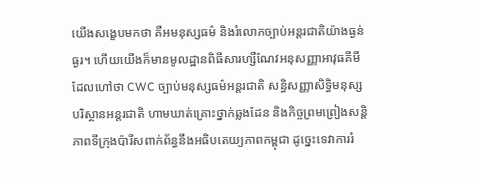យើងសង្ខេបមកថា គឺអមនុស្សធម៌ និងរំលោភច្បាប់អន្តរជាតិយ៉ាងធ្ងន់ធ្ងរ។ ហើយយើងក៏មានមូលដ្ឋានពិធីសារហ្សឺណែវអនុសញ្ញាអាវុធគីមី ដែលហៅថា CWC ច្បាប់មនុស្សធម៌អន្តរជាតិ សន្ធិសញ្ញាសិទ្ធិមនុស្ស បរិស្ថានអន្តរជាតិ ហាមឃាត់គ្រោះថ្នាក់ឆ្លងដែន និងកិច្ចព្រមព្រៀងសន្តិភាពទីក្រុងប៉ារីសពាក់ព័ន្ធនឹងអធិបតេយ្យភាពកម្ពុជា ដូច្នេះទេវាការរំ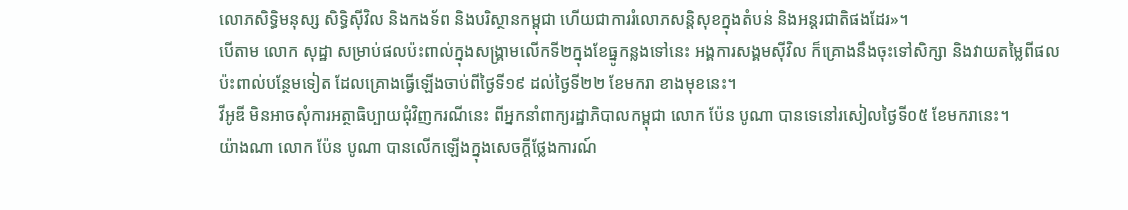លោភសិទ្ធិមនុស្ស សិទ្ធិស៊ីវិល និងកងទ័ព និងបរិស្ថានកម្ពុជា ហើយជាការរំលោភសន្តិសុខក្នុងតំបន់ និងអន្តរជាតិផងដែរ»។
បើតាម លោក សុដ្ឋា សម្រាប់ផលប៉ះពាល់ក្នុងសង្គ្រាមលើកទី២ក្នុងខែធ្នូកន្លងទៅនេះ អង្គការសង្គមស៊ីវិល ក៏គ្រោងនឹងចុះទៅសិក្សា និងវាយតម្លៃពីផលប៉ះពាល់បន្ថែមទៀត ដែលគ្រោងធ្វើឡើងចាប់ពីថ្ងៃទី១៩ ដល់ថ្ងៃទី២២ ខែមករា ខាងមុខនេះ។
វីអូឌី មិនអាចសុំការអត្ថាធិប្បាយជុំវិញករណីនេះ ពីអ្នកនាំពាក្យរដ្ឋាភិបាលកម្ពុជា លោក ប៉ែន បូណា បានទេនៅរសៀលថ្ងៃទី០៥ ខែមករានេះ។
យ៉ាងណា លោក ប៉ែន បូណា បានលើកឡើងក្នុងសេចក្តីថ្លែងការណ៍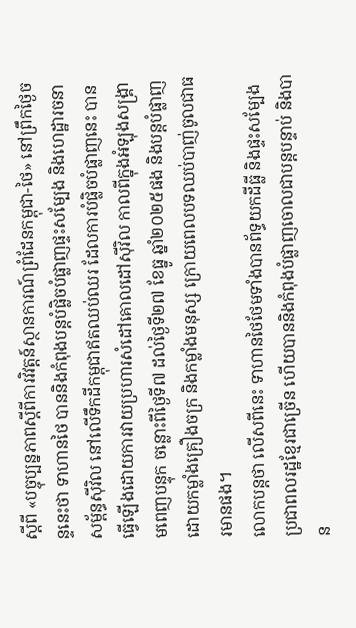ស្តីពី «បច្ចុប្បន្នភាពស្ដីពីការវិវត្តន៍ស្ថានការណ៍ព្រំដែនកម្ពុជា-ថៃ» នៅព្រឹកថ្ងៃចន្ទនេះថា ទាហានថៃ បាននិងកំពុងបន្តបំផ្លិចបំផ្លាញផ្ទះសម្បែង និងហេដ្ឋារចនាសម្ព័ន្ធស៊ីវិល នៅលើទឹកដីកម្ពុជាឥតឈប់ឈរ ដែលការបំផ្លិចបំផ្លាញនេះ បានធ្វើឡើងដោយការវាយប្រហារសំដៅគោលដៅស៊ីវិល កាលពីក្នុងអំឡុងសង្គ្រាមពេញបន្ទុក ចន្លោះពីថ្ងៃទី៧ ដល់ថ្ងៃទី២៧ ខែធ្នូ ឆ្នាំ២០២៥ផង និងបន្តបំផ្លាញដោយកម្លាំងគ្រឿងចក្រ និងកម្លាំងមនុស្ស ក្រោយពេលបទឈប់បាញ់ចូលជាធរមានផង។
លោកបន្តថា លើសពីនេះ ទាហានថៃថែមទាំងបានព័ទ្ធយកដីធ្លី និងផ្ទះសម្បែងប្រជាពលរដ្ឋខ្មែរជាច្រើន ហើយបាននិងកំពុងបំផ្លាញចោលជាបន្តបន្ទាប់ និងបាន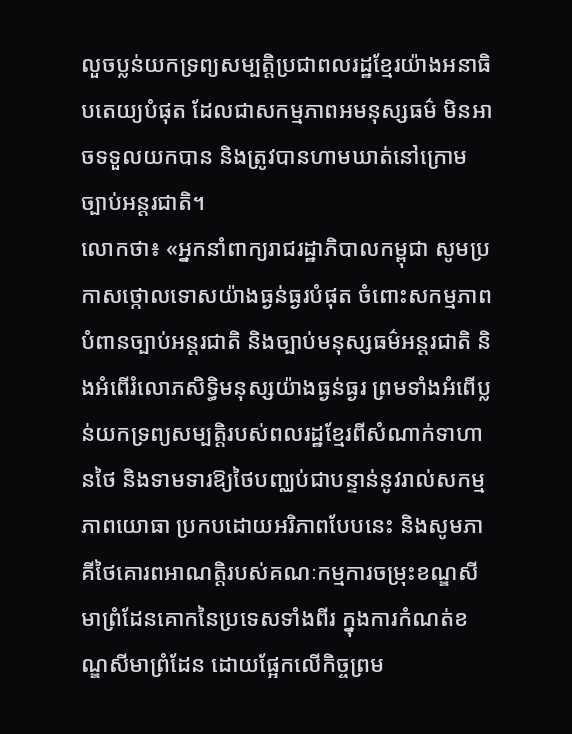លួចប្លន់យកទ្រព្យសម្បត្តិប្រជាពលរដ្ឋខ្មែរយ៉ាងអនាធិបតេយ្យបំផុត ដែលជាសកម្មភាពអមនុស្សធម៌ មិនអាចទទួលយកបាន និងត្រូវបានហាមឃាត់នៅក្រោមច្បាប់អន្តរជាតិ។
លោកថា៖ «អ្នកនាំពាក្យរាជរដ្ឋាភិបាលកម្ពុជា សូមប្រកាសថ្កោលទោសយ៉ាងធ្ងន់ធ្ងរបំផុត ចំពោះសកម្មភាពបំពានច្បាប់អន្តរជាតិ និងច្បាប់មនុស្សធម៌អន្តរជាតិ និងអំពើរំលោភសិទ្ធិមនុស្សយ៉ាងធ្ងន់ធ្ងរ ព្រមទាំងអំពើប្លន់យកទ្រព្យសម្បត្តិរបស់ពលរដ្ឋខ្មែរពីសំណាក់ទាហានថៃ និងទាមទារឱ្យថៃបញ្ឈប់ជាបន្ទាន់នូវរាល់សកម្មភាពយោធា ប្រកបដោយអរិភាពបែបនេះ និងសូមភាគីថៃគោរពអាណត្តិរបស់គណៈកម្មការចម្រុះខណ្ឌសីមាព្រំដែនគោកនៃប្រទេសទាំងពីរ ក្នុងការកំណត់ខណ្ឌសីមាព្រំដែន ដោយផ្អែកលើកិច្ចព្រម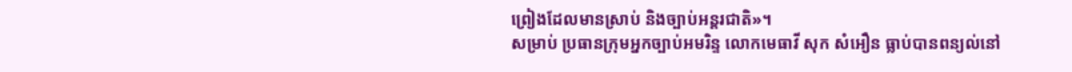ព្រៀងដែលមានស្រាប់ និងច្បាប់អន្តរជាតិ»។
សម្រាប់ ប្រធានក្រុមអ្នកច្បាប់អមរិន្ទ លោកមេធាវី សុក សំអឿន ធ្លាប់បានពន្យល់នៅ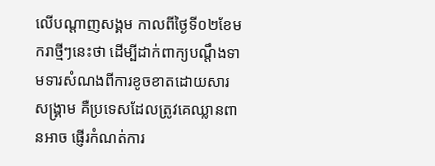លើបណ្តាញសង្គម កាលពីថ្ងៃទី០២ខែមករាថ្មីៗនេះថា ដើម្បីដាក់ពាក្យបណ្តឹងទាមទារសំណងពីការខូចខាតដោយសារសង្រ្គាម គឺប្រទេសដែលត្រូវគេឈ្លានពានអាច ផ្ញើរកំណត់ការ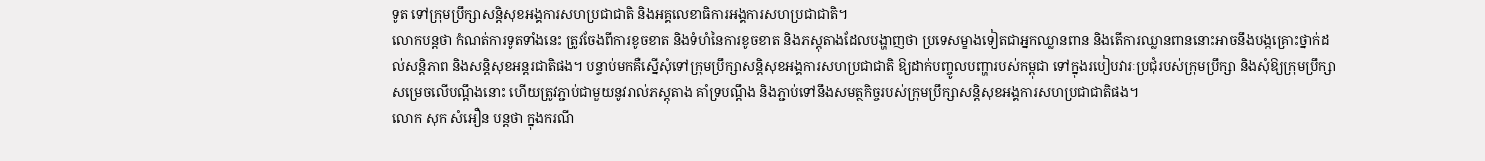ទូត ទៅក្រុមប្រឹក្សាសន្តិសុខអង្គការសហប្រជាជាតិ និងអគ្គលេខាធិការអង្គការសហប្រជាជាតិ។
លោកបន្តថា កំណត់ការទូតទាំងនេះ ត្រូវចែងពីការខូចខាត និងទំហំនៃការខូចខាត និងភស្តុតាងដែលបង្ហាញថា ប្រទេសម្ខាងទៀតជាអ្នកឈ្លានពាន និងតើការឈ្លានពាននោះអាចនឹងបង្កគ្រោះថ្នាក់ដល់សន្តិភាព និងសន្តិសុខអន្តរជាតិផង។ បន្ទាប់មកគឺស្នើសុំទៅក្រុមប្រឹក្សាសន្តិសុខអង្គការសហប្រជាជាតិ ឱ្យដាក់បញ្ចូលបញ្ហារបស់កម្ពុជា ទៅក្នុងរបៀបវារៈប្រជុំរបស់ក្រុមប្រឹក្សា និងសុំឱ្យក្រុមប្រឹក្សាសម្រេចលើបណ្តឹងនោះ ហើយត្រូវភ្ជាប់ជាមួយនូវរាល់ភស្តុតាង គាំទ្របណ្តឹង និងភ្ជាប់ទៅនឹងសមត្ថកិច្ចរបស់ក្រុមប្រឹក្សាសន្តិសុខអង្គការសហប្រជាជាតិផង។
លោក សុក សំអឿន បន្តថា ក្នុងករណី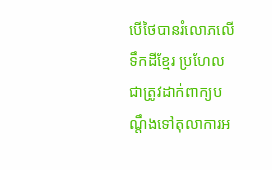បើថៃបានរំលោភលើទឹកដីខ្មែរ ប្រហែលជាត្រូវដាក់ពាក្យបណ្តឹងទៅតុលាការអ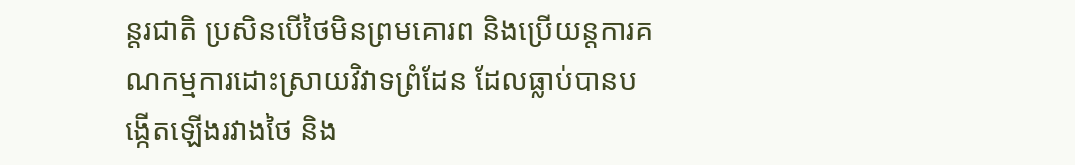ន្តរជាតិ ប្រសិនបើថៃមិនព្រមគោរព និងប្រើយន្តការគណកម្មការដោះស្រាយវិវាទព្រំដែន ដែលធ្លាប់បានបង្កើតឡើងរវាងថៃ និង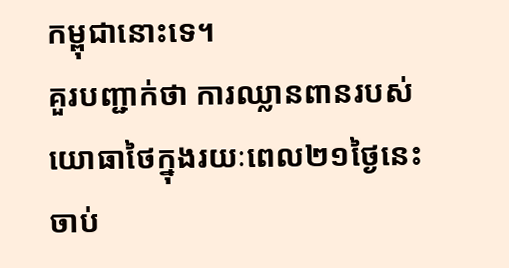កម្ពុជានោះទេ។
គួរបញ្ជាក់ថា ការឈ្លានពានរបស់យោធាថៃក្នុងរយៈពេល២១ថ្ងៃនេះ ចាប់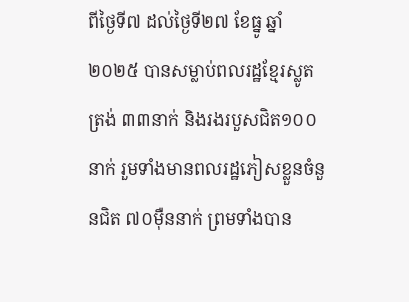ពីថ្ងៃទី៧ ដល់ថ្ងៃទី២៧ ខែធ្នូ ឆ្នាំ២០២៥ បានសម្លាប់ពលរដ្ឋខ្មែរស្លូតត្រង់ ៣៣នាក់ និងរងរបួសជិត១០០នាក់ រួមទាំងមានពលរដ្ឋភៀសខ្លួនចំនួនជិត ៧០ម៉ឺននាក់ ព្រមទាំងបាន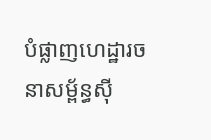បំផ្លាញហេដ្ឋារចនាសម្ព័ន្ធស៊ី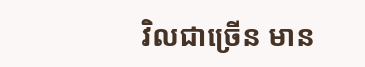វិលជាច្រើន មាន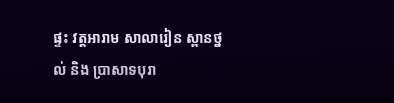ផ្ទះ វត្តអារាម សាលារៀន ស្ពានថ្នល់ និង ប្រាសាទបុរា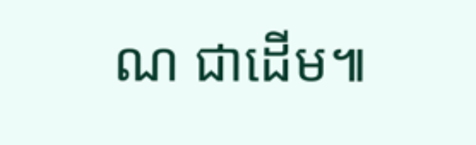ណ ជាដើម៕